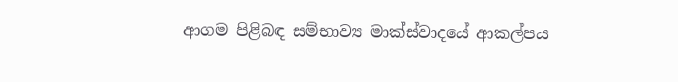ආගම පිළිබඳ සම්භාව්‍ය මාක්ස්වාදයේ ආකල්පය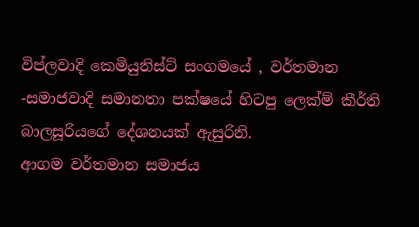විප්ලවාදි කෙමියුනිස්ට් සංගමයේ , වර්තමාන -සමාජවාදි සමානතා පක්ෂයේ හිටපු ලෙක්ම් කීර්ති බාලසූරියගේ දේශනයක් ඇසුරිනි.
ආගම වර්තමාන සමාජය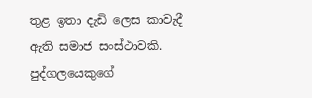තුළ ඉතා දැඩි ලෙස කාවැදී ඇති සමාජ සංස්ථාවකි.  පුද්ගලයෙකුගේ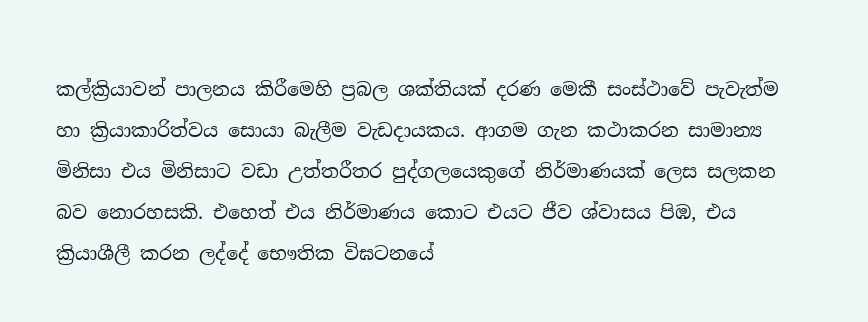කල්ක්‍රියාවන් පාලනය කිරීමෙහි ප්‍රබල ශක්තියක් දරණ මෙකී සංස්ථාවේ පැවැත්ම හා ක්‍රියාකාරිත්වය සොයා බැලීම වැඩදායකය. ආගම ගැන කථාකරන සාමාන්‍ය මිනිසා එය මිනිසාට වඩා උත්තරීතර පුද්ගලයෙකුගේ නිර්මාණයක් ලෙස සලකන බව නොරහසකි. එහෙත් එය නිර්මාණය කොට එයට ජීව ශ්වාසය පිඹ, එය ක්‍රියාශීලී කරන ලද්දේ භෞතික විඝටනයේ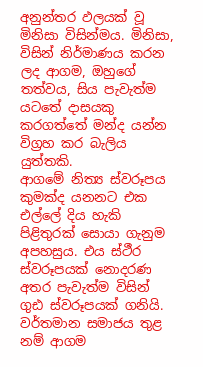අනුන්තර ඵලයක් වූ මිනිසා විසින්මය. මිනිසා, විසින් නිර්මාණය කරන ලද ආගම, ඔහුගේ තත්වය, සිය පැවැත්ම යටතේ දාසයකු කරගත්තේ මන්ද යන්න විග්‍රහ කර බැලිය යුත්තකි.
ආගමේ නිත්‍ය ස්වරූපය කුමක්ද යනනට එක එල්ලේ දිය හැකි පිළිතුරක් සොයා ගැනුම අපහසුය. එය ස්ථීර ස්වරූපයක් නොදරණ අතර පැවැත්ම විසින් ගුඪ ස්වරූපයක් ගනියි. වර්තමාන සමාජය තුළ නම් ආගම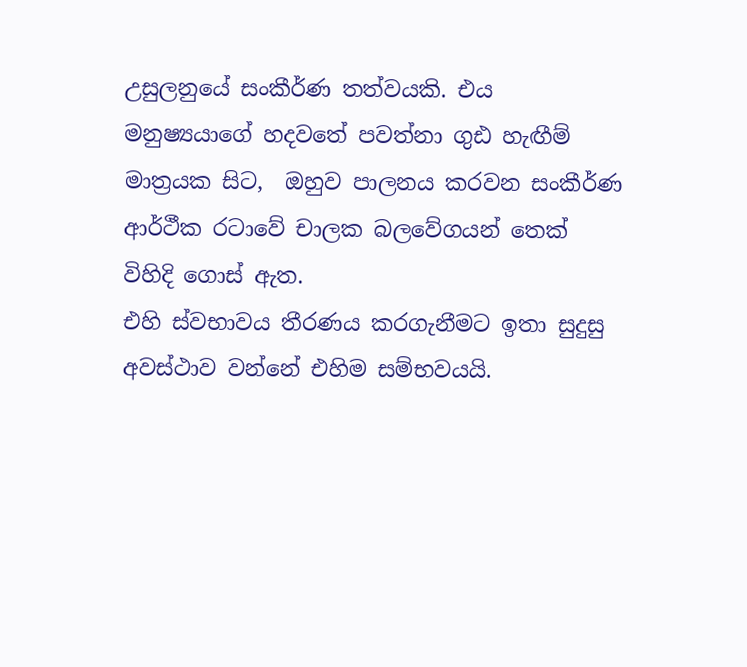උසුලනුයේ සංකීර්ණ තත්වයකි. එය මනුෂ්‍යයාගේ හදවතේ පවත්නා ගුඪ හැඟීම් මාත්‍රයක සිට,  ඔහුව පාලනය කරවන සංකීර්ණ ආර්ථීක රටාවේ චාලක බලවේගයන් තෙක් විහිදි ගොස් ඇත.
එහි ස්වභාවය තීරණය කරගැනීමට ඉතා සුදුසු අවස්ථාව වන්නේ එහිම සම්භවයයි.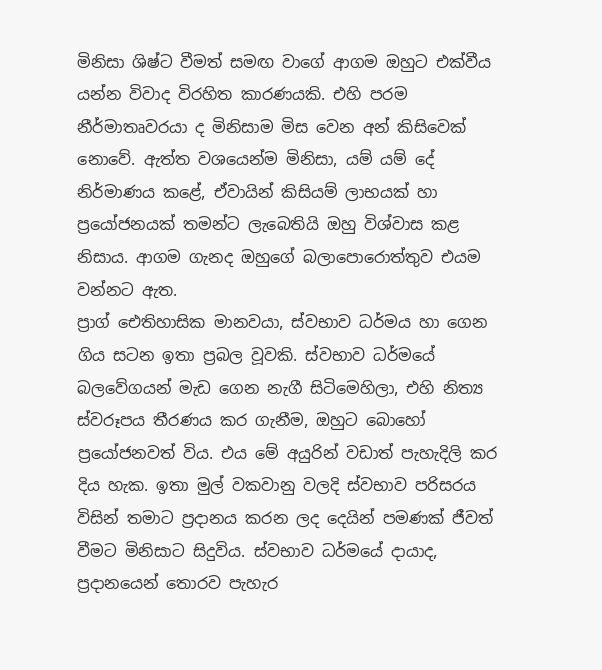මිනිසා ශිෂ්ට වීමත් සමඟ වාගේ ආගම ඔහුට එක්වීය යන්න විවාද විරහිත කාරණයකි. එහි පරම නීර්මාතෘවරයා ද මිනිසාම මිස වෙන අන් කිසිවෙක් නොවේ. ඇත්ත වශයෙන්ම මිනිසා, යම් යම් දේ නිර්මාණය කළේ, ඒවායින් කිසියම් ලාභයක් හා ප්‍රයෝජනයක් තමන්ට ලැබෙතියි ඔහු විශ්වාස කළ නිසාය. ආගම ගැනද ඔහුගේ බලාපොරොත්තුව එයම වන්නට ඇත.
ප්‍රාග් ඓතිහාසික මානවයා, ස්වභාව ධර්මය හා ගෙන ගිය සටන ඉතා ප්‍රබල වූවකි. ස්වභාව ධර්මයේ බලවේගයන් මැඩ ගෙන නැගී සිටිමෙහිලා, එහි නිත්‍ය ස්වරූපය තීරණය කර ගැනීම, ඔහුට බොහෝ ප්‍රයෝජනවත් විය. එය මේ අයුරින් වඩාත් පැහැදිලි කර දිය හැක. ඉතා මුල් වකවානු වලදි ස්වභාව පරිසරය විසින් තමාට ප්‍රදානය කරන ලද දෙයින් පමණක් ජීවත් වීමට මිනිසාට සිදුවිය. ස්වභාව ධර්මයේ දායාද, ප්‍රදානයෙන් තොරව පැහැර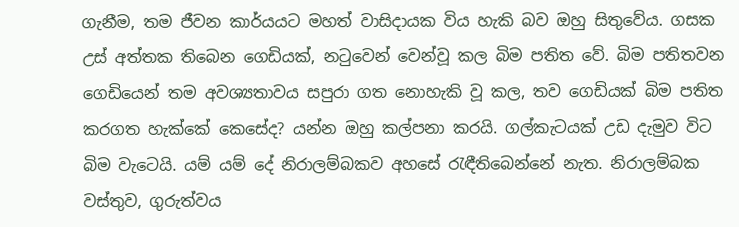ගැනීම, තම ජීවන කාර්යයට මහත් වාසිදායක විය හැකි බව ඔහු සිතුවේය. ගසක උස් අත්තක තිබෙන ගෙඩියක්, නටුවෙන් වෙන්වූ කල බිම පතිත වේ. බිම පතිතවන ගෙඩියෙන් තම අවශ්‍යතාවය සපුරා ගත නොහැකි වූ කල, තව ගෙඩියක් බිම පතිත කරගත හැක්කේ කෙසේද? යන්න ඔහු කල්පනා කරයි. ගල්කැටයක් උඩ දැමුව විට බිම වැටෙයි. යම් යම් දේ නිරාලම්බකව අහසේ රැඳීතිබෙන්නේ නැත. නිරාලම්බක වස්තුව, ගුරුත්වය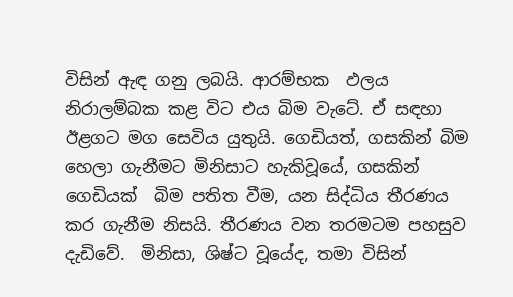විසින් ඇඳ ගනු ලබයි. ආරම්භක  ඵලය  නිරාලම්බක කළ විට එය බිම වැටේ. ඒ සඳහා ඊළගට මග සෙවිය යුතුයි. ගෙඩියත්, ගසකින් බිම හෙලා ගැනීමට මිනිසාට හැකිවූයේ, ගසකින් ගෙඩියක්  බිම පතිත වීම, යන සිද්ධිය තීරණය කර ගැනීම නිසයි. තීරණය වන තරමටම පහසුව දැඩිවේ.  මිනිසා, ශිෂ්ට වූයේද, තමා විසින්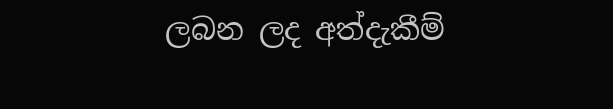ලබන ලද අත්දැකීම්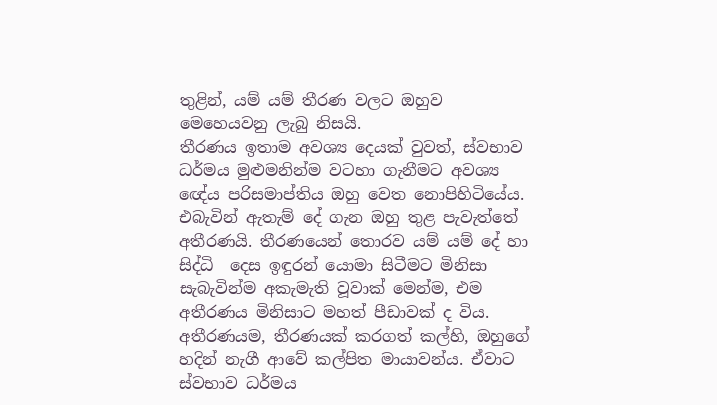තුළින්, යම් යම් තීරණ වලට ඔහුව මෙහෙයවනු ලැබු නිසයි.
තීරණය ඉතාම අවශ්‍ය දෙයක් වුවත්, ස්වභාව ධර්මය මුළුමනින්ම වටහා ගැනීමට අවශ්‍ය ඥේය පරිසමාප්තිය ඔහු වෙත නොපිහිටියේය. එබැවින් ඇතැම් දේ ගැන ඔහු තුළ පැවැත්තේ අතීරණයි. තීරණයෙන් තොරව යම් යම් දේ හා සිද්ධි  දෙස ඉඳුරන් යොමා සිටීමට මිනිසා සැබැවින්ම අකැමැති වූවාක් මෙන්ම, එම අතීරණය මිනිසාට මහත් පීඩාවක් ද විය. අතීරණයම, තීරණයක් කරගත් කල්හි, ඔහුගේ හදින් නැගී ආවේ කල්පිත මායාවන්ය. ඒවාට ස්වභාව ධර්මය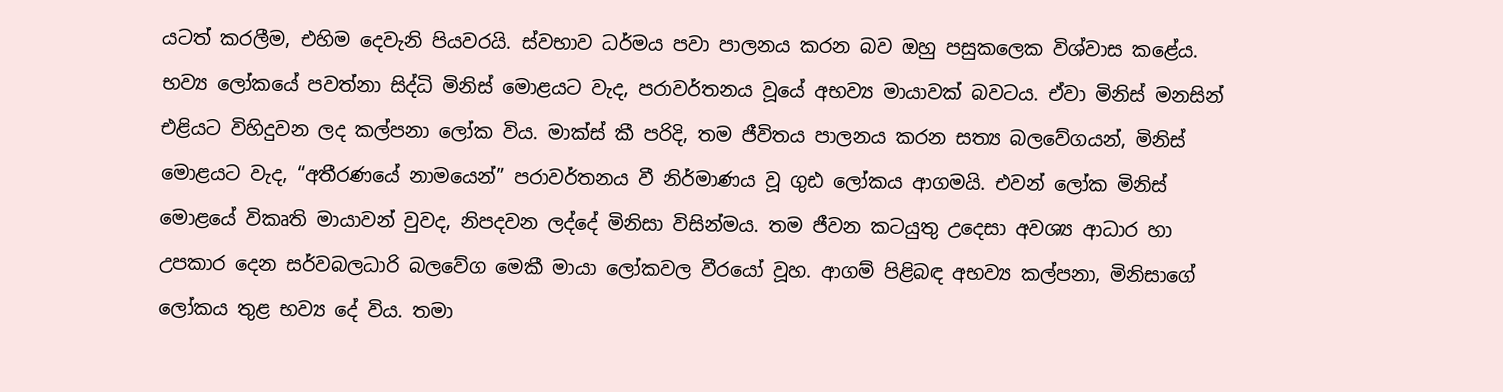යටත් කරලීම, එහිම දෙවැනි පියවරයි. ස්වභාව ධර්මය පවා පාලනය කරන බව ඔහු පසුකලෙක විශ්වාස කළේය.
භව්‍ය ලෝකයේ පවත්නා සිද්ධි මිනිස් මොළයට වැද, පරාවර්තනය වූයේ අභව්‍ය මායාවක් බවටය. ඒවා මිනිස් මනසින් එළියට විහිදුවන ලද කල්පනා ලෝක විය. මාක්ස් කී පරිදි, තම ජීවිතය පාලනය කරන සත්‍ය බලවේගයන්, මිනිස් මොළයට වැද, “අතීරණයේ නාමයෙන්” පරාවර්තනය වී නිර්මාණය වූ ගුඪ ලෝකය ආගමයි. එවන් ලෝක මිනිස් මොළයේ විකෘති මායාවන් වුවද, නිපදවන ලද්දේ මිනිසා විසින්මය. තම ජීවන කටයුතු උදෙසා අවශ්‍ය ආධාර හා උපකාර දෙන සර්වබලධාරි බලවේග මෙකී මායා ලෝකවල වීරයෝ වූහ. ආගම් පිළිබඳ අභව්‍ය කල්පනා, මිනිසාගේ ලෝකය තුළ භව්‍ය දේ විය. තමා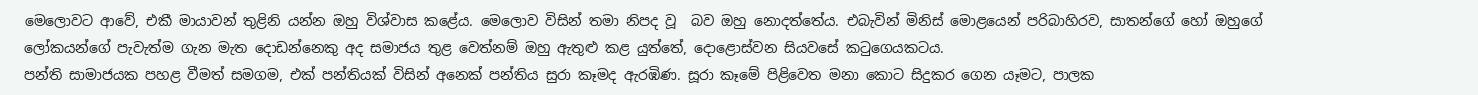මෙලොවට ආවේ, එකී මායාවන් තුළිනි යන්න ඔහු විශ්වාස කළේය. මෙලොව විසින් තමා නිපද වූ  බව ඔහු නොදත්තේය. එබැවින් මිනිස් මොළයෙන් පරිබාහිරව, සාතන්ගේ හෝ ඔහුගේ ලෝකයන්ගේ පැවැත්ම ගැන මැත දොඩන්නෙකු අද සමාජය තුළ වෙත්නම් ඔහු ඇතුළු කළ යුත්තේ, දොළොස්වන සියවසේ කටුගෙයකටය.
පන්ති සාමාජයක පහළ වීමත් සමගම, එක් පන්තියක් විසින් අනෙක් පන්තිය සුරා කෑමද ඇරඹිණ. සූරා කෑමේ පිළිවෙත මනා කොට සිදුකර ගෙන යෑමට, පාලක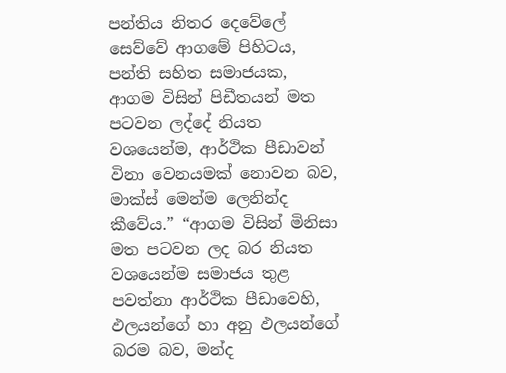පන්තිය නිතර දෙවේලේ සෙව්වේ ආගමේ පිහිටය, පන්ති සහිත සමාජයක, ආගම විසින් පිඩීතයන් මත පටවන ලද්දේ නියත වශයෙන්ම, ආර්ථික පීඩාවන් විනා වෙනයමක් නොවන බව, මාක්ස් මෙන්ම ලෙනින්ද කීවේය.” “ආගම විසින් මිනිසා මත පටවන ලද බර නියත වශයෙන්ම සමාජය තුළ පවත්නා ආර්ථික පීඩාවෙහි, ඵලයන්ගේ හා අනු ඵලයන්ගේ බරම බව, මන්ද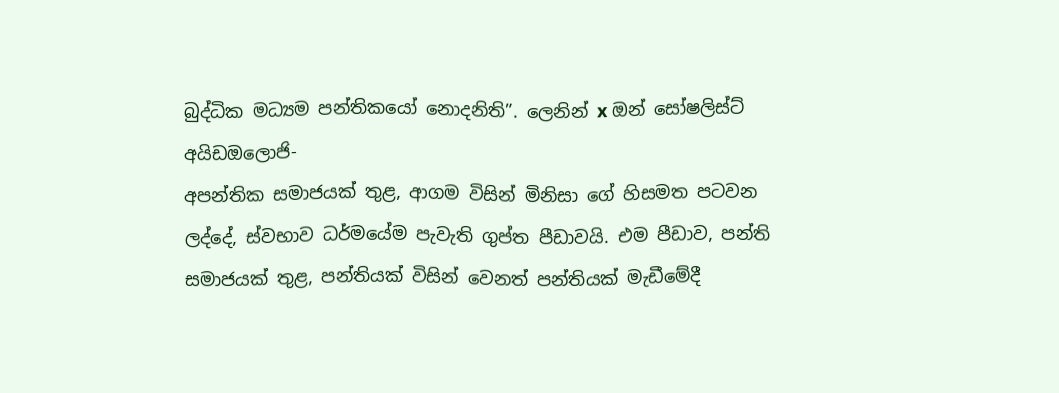බුද්ධික මධ්‍යම පන්තිකයෝ නොදනිති”. ලෙනින් x ඔන් සෝෂලිස්ට් අයිඩඔලොජි-
අපන්තික සමාජයක් තුළ, ආගම විසින් මිනිසා ගේ හිසමත පටවන ලද්දේ, ස්වභාව ධර්මයේම පැවැති ගුප්ත පීඩාවයි. එම පීඩාව, පන්ති සමාජයක් තුළ, පන්තියක් විසින් වෙනත් පන්තියක් මැඩීමේදී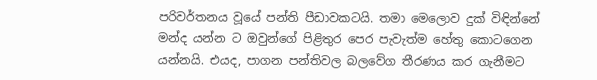පරිවර්තනය වූයේ පන්ති පීඩාවකටයි. තමා මෙලොව දුක් විඳින්නේ මන්ද යන්න ට ඔවුන්ගේ පිළිතුර පෙර පැවැත්ම හේතු කොටගෙන යන්නයි. එයද, පාගන පන්තිවල බලවේග තීරණය කර ගැනීමට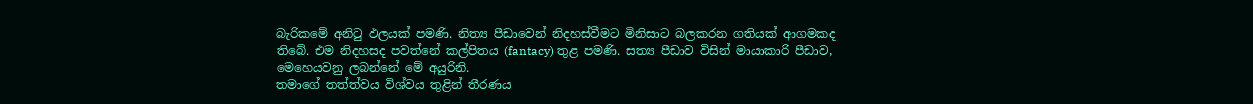බැරිකමේ අනිටු ඵලයක් පමණි. නිත්‍ය පීඩාවෙන් නිදහස්වීමට මිනිසාට බලකරන ගතියක් ආගමකද තිබේ. එම නිදහසද පවත්නේ කල්පිතය (fantacy) තුළ පමණි. සත්‍ය පීඩාව විසින් මායාකාරි පීඩාව, මෙහෙයවනු ලබන්නේ මේ අයුරිනි.
තමාගේ තත්ත්වය විශ්වය තුළින් තීරණය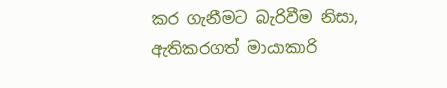කර ගැනීමට බැරිවීම නිසා, ඇතිකරගත් මායාකාරි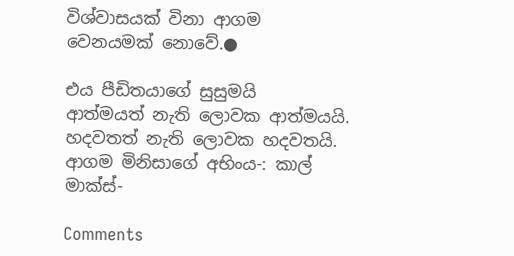විශ්වාසයක් විනා ආගම වෙනයමක් නොවේ.●

එය පීඩිතයාගේ සුසුමයි
ආත්මයත් නැති ලොවක ආත්මයයි.
හදවතත් නැති ලොවක හදවතයි.
ආගම මිනිසාගේ අභිංය-: කාල් මාක්ස්-

Comments